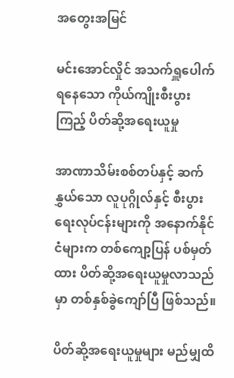အတွေးအမြင်

မင်းအောင်လှိုင် အသက်ရှူပေါက်ရနေသော ကိုယ်ကျိုးစီးပွားကြည့် ပိတ်ဆို့အရေးယူမှု

အာဏာသိမ်းစစ်တပ်နှင့် ဆက်နွှယ်သော လူပုဂ္ဂိုလ်နှင့် စီးပွားရေးလုပ်ငန်းများကို အနောက်နိုင်ငံများက တစ်ကျော့ပြန် ပစ်မှတ်ထား ပိတ်ဆို့အရေးယူမှုလာသည်မှာ တစ်နှစ်ခွဲကျော်ပြီ ဖြစ်သည်။

ပိတ်ဆို့အရေးယူမှုများ မည်မျှထိ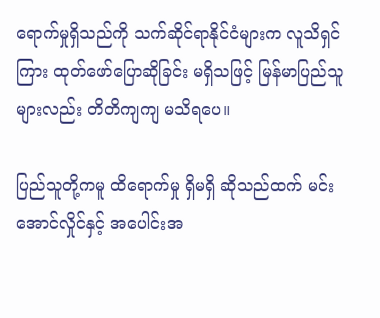ရောက်မှုရှိသည်ကို သက်ဆိုင်ရာနိုင်ငံများက လူသိရှင်ကြား ထုတ်ဖော်ပြောဆိုခြင်း မရှိသဖြင့် မြန်မာပြည်သူများလည်း တိတိကျကျ မသိရပေ။

ပြည်သူတို့ကမူ ထိရောက်မှု ရှိမရှိ ဆိုသည်ထက် မင်းအောင်လှိုင်နှင့် အပေါင်းအ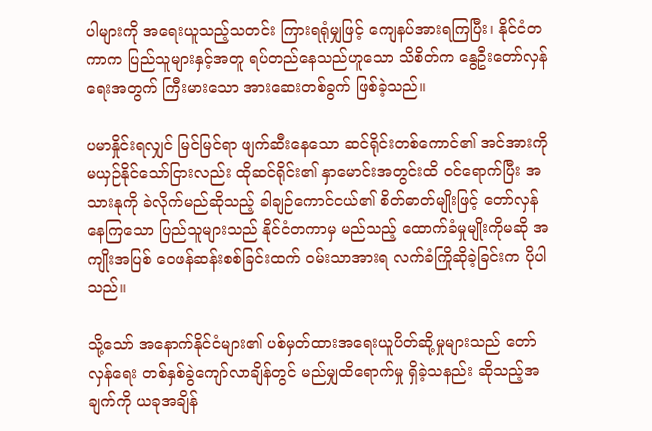ပါများကို အရေးယူသည့်သတင်း ကြားရရုံမျှဖြင့် ကျေနပ်အားရကြပြီး၊ နိုင်ငံတကာက ပြည်သူများနှင့်အတူ ရပ်တည်နေသည်ဟူသော သိစိတ်က နွေဦးတော်လှန်ရေးအတွက် ကြီးမားသော အားဆေးတစ်ခွက် ဖြစ်ခဲ့သည်။

ပမာနှိုင်းရလျှင် မြင်မြင်ရာ ဖျက်ဆီးနေသော ဆင်ရိုင်းတစ်ကောင်၏ အင်အားကို မယှဉ်နိုင်သော်ငြားလည်း ထိုဆင်ရိုင်း၏ နှာမောင်းအတွင်းထိ ဝင်ရောက်ပြီး အသားနုကို ခဲလိုက်မည်ဆိုသည့် ခါချဉ်ကောင်ငယ်၏ စိတ်ဓာတ်မျိုးဖြင့် တော်လှန်နေကြသော ပြည်သူများသည် နိုင်ငံတကာမှ မည်သည့် ထောက်ခံမှုမျိုးကိုမဆို အကျိုးအပြစ် ဝေဖန်ဆန်းစစ်ခြင်းထက် ဝမ်းသာအားရ လက်ခံကြိုဆိုခဲ့ခြင်းက ပိုပါသည်။

သို့သော် အနောက်နိုင်ငံများ၏ ပစ်မှတ်ထားအရေးယူပိတ်ဆို့မှုများသည် တော်လှန်ရေး တစ်နှစ်ခွဲကျော်လာချိန်တွင် မည်မျှထိရောက်မှု ရှိခဲ့သနည်း ဆိုသည့်အချက်ကို ယခုအချိန်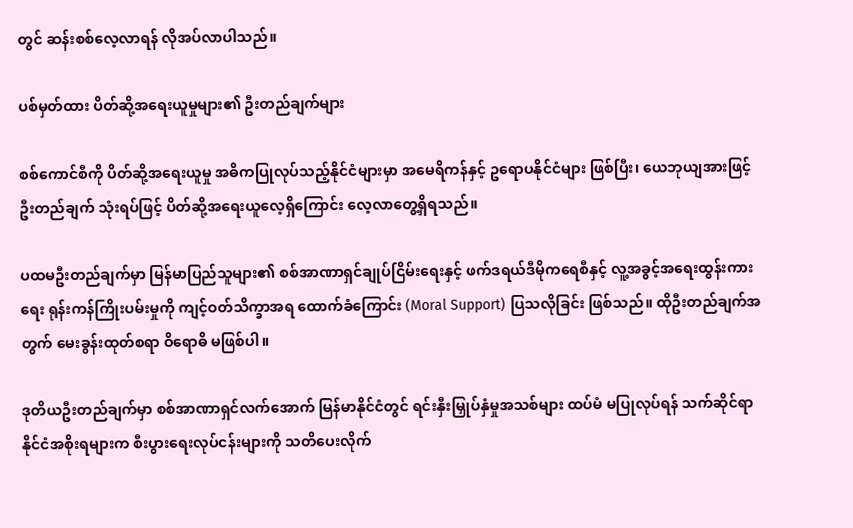တွင် ဆန်းစစ်လေ့လာရန် လိုအပ်လာပါသည်။

ပစ်မှတ်ထား ပိတ်ဆို့အရေးယူမှုများ၏ ဦးတည်ချက်များ

စစ်ကောင်စီကို ပိတ်ဆို့အရေးယူမှု အဓိကပြုလုပ်သည့်နိုင်ငံများမှာ အမေရိကန်နှင့် ဥရောပနိုင်ငံများ ဖြစ်ပြီး၊ ယေဘုယျအားဖြင့် ဦးတည်ချက် သုံးရပ်ဖြင့် ပိတ်ဆို့အရေးယူလေ့ရှိကြောင်း လေ့လာတွေ့ရှိရသည်။

ပထမဦးတည်ချက်မှာ မြန်မာပြည်သူများ၏ စစ်အာဏာရှင်ချုပ်ငြိမ်းရေးနှင့် ဖက်ဒရယ်ဒီမိုကရေစီနှင့် လူ့အခွင့်အရေးထွန်းကားရေး ရုန်းကန်ကြိုးပမ်းမှုကို ကျင့်ဝတ်သိက္ခာအရ ထောက်ခံကြောင်း (Moral Support) ပြသလိုခြင်း ဖြစ်သည်။ ထိုဦးတည်ချက်အတွက် မေးခွန်းထုတ်စရာ ဝိရောဓိ မဖြစ်ပါ။

ဒုတိယဦးတည်ချက်မှာ စစ်အာဏာရှင်လက်အောက် မြန်မာနိုင်ငံတွင် ရင်းနှီးမြှုပ်နှံမှုအသစ်များ ထပ်မံ မပြုလုပ်ရန် သက်ဆိုင်ရာနိုင်ငံအစိုးရများက စီးပွားရေးလုပ်ငန်းများကို သတိပေးလိုက်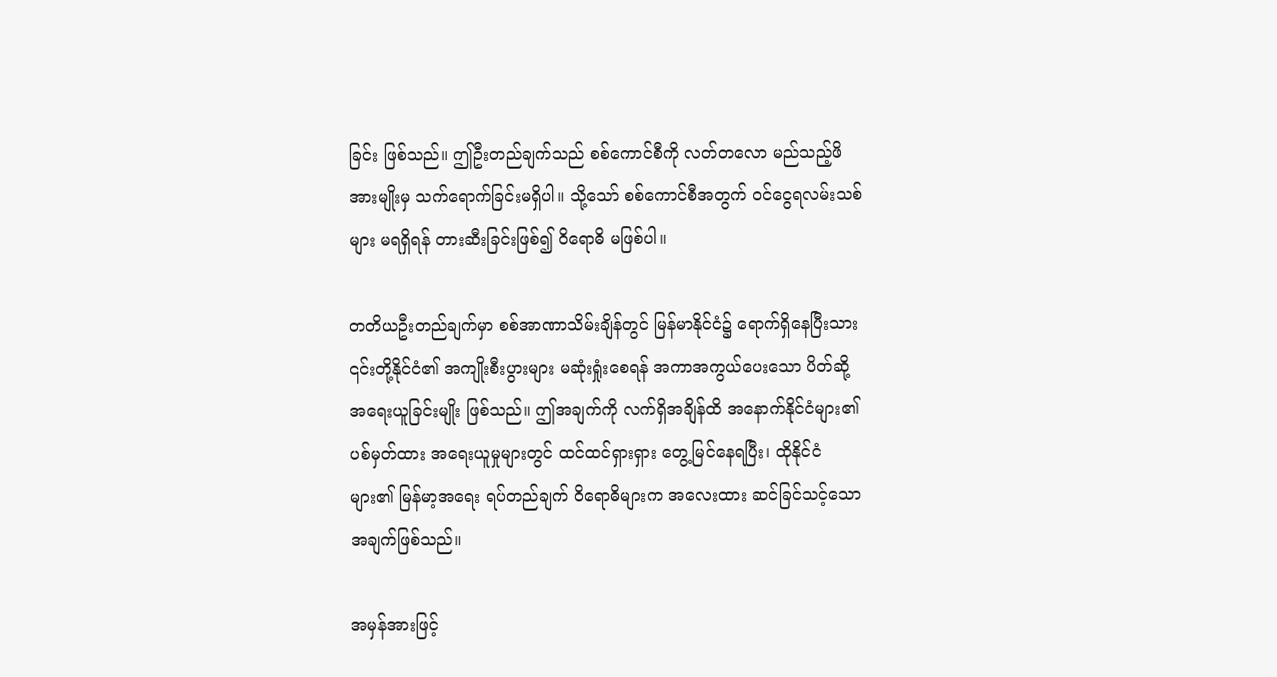ခြင်း ဖြစ်သည်။ ဤဦးတည်ချက်သည် စစ်ကောင်စီကို လတ်တလော မည်သည့်ဖိအားမျိုးမှ သက်ရောက်ခြင်းမရှိပါ။ သို့သော် စစ်ကောင်စီအတွက် ဝင်ငွေရလမ်းသစ်များ မရရှိရန် တားဆီးခြင်းဖြစ်၍ ဝိရောဓိ မဖြစ်ပါ။

တတိယဦးတည်ချက်မှာ စစ်အာဏာသိမ်းချိန်တွင် မြန်မာနိုင်ငံ၌ ရောက်ရှိနေပြီးသား ၎င်းတို့နိုင်ငံ၏ အကျိုးစီးပွားများ မဆုံးရှုံးစေရန် အကာအကွယ်ပေးသော ပိတ်ဆို့အရေးယူခြင်းမျိုး ဖြစ်သည်။ ဤအချက်ကို လက်ရှိအချိန်ထိ အနောက်နိုင်ငံများ၏ ပစ်မှတ်ထား အရေးယူမှုများတွင် ထင်ထင်ရှားရှား တွေ့မြင်နေရပြီး၊ ထိုနိုင်ငံများ၏ မြန်မာ့အရေး ရပ်တည်ချက် ဝိရောဓိများက အလေးထား ဆင်ခြင်သင့်သော အချက်ဖြစ်သည်။

အမှန်အားဖြင့်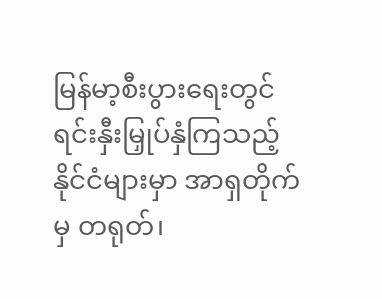မြန်မာ့စီးပွားရေးတွင် ရင်းနှီးမြှုပ်နှံကြသည့် နိုင်ငံများမှာ အာရှတိုက်မှ တရုတ်၊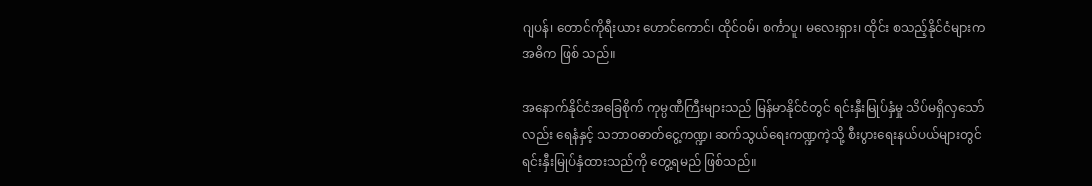ဂျပန်၊ တောင်ကိုရီးယား ဟောင်ကောင်၊ ထိုင်ဝမ်၊ စင်္ကာပူ၊ မလေးရှား၊ ထိုင်း စသည့်နိုင်ငံများက အဓိက ဖြစ် သည်။

အနောက်နိုင်ငံအခြေစိုက် ကုမ္ပဏီကြီးများသည် မြန်မာနိုင်ငံတွင် ရင်းနှီးမြုပ်နှံမှု သိပ်မရှိလှသော်လည်း ရေနံနှင့် သဘာဝဓာတ်ငွေ့ကဏ္ဍ၊ ဆက်သွယ်ရေးကဏ္ဍကဲ့သို့ စီးပွားရေးနယ်ပယ်များတွင် ရင်းနှီးမြုပ်နှံထားသည်ကို တွေ့ရမည် ဖြစ်သည်။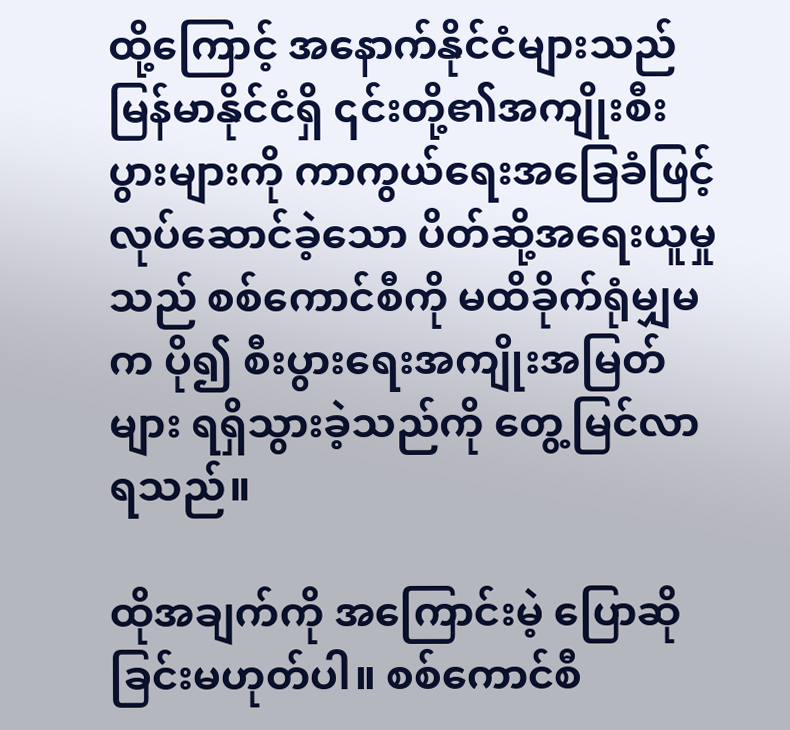ထို့ကြောင့် အနောက်နိုင်ငံများသည် မြန်မာနိုင်ငံရှိ ၎င်းတို့၏အကျိုးစီးပွားများကို ကာကွယ်ရေးအခြေခံဖြင့် လုပ်ဆောင်ခဲ့သော ပိတ်ဆို့အရေးယူမှုသည် စစ်ကောင်စီကို မထိခိုက်ရုံမျှမက ပို၍ စီးပွားရေးအကျိုးအမြတ်များ ရရှိသွားခဲ့သည်ကို တွေ့မြင်လာရသည်။

ထိုအချက်ကို အကြောင်းမဲ့ ပြောဆိုခြင်းမဟုတ်ပါ။ စစ်ကောင်စီ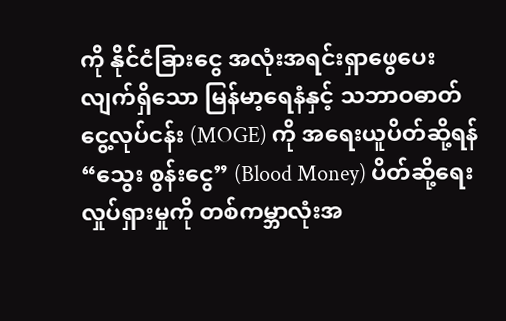ကို နိုင်ငံခြားငွေ အလုံးအရင်းရှာဖွေပေးလျက်ရှိသော မြန်မာ့ရေနံနှင့် သဘာဝဓာတ်ငွေ့လုပ်ငန်း (MOGE) ကို အရေးယူပိတ်ဆို့ရန် “သွေး စွန်းငွေ” (Blood Money) ပိတ်ဆို့ရေး လှုပ်ရှားမှုကို တစ်ကမ္ဘာလုံးအ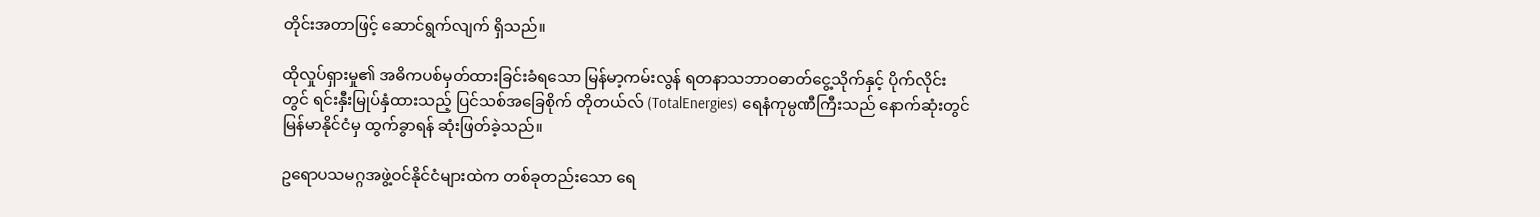တိုင်းအတာဖြင့် ဆောင်ရွက်လျက် ရှိသည်။

ထိုလှုပ်ရှားမှု၏ အဓိကပစ်မှတ်ထားခြင်းခံရသော မြန်မာ့ကမ်းလွန် ရတနာသဘာဝဓာတ်ငွေ့သိုက်နှင့် ပိုက်လိုင်းတွင် ရင်းနှီးမြုပ်နှံထားသည့် ပြင်သစ်အခြေစိုက် တိုတယ်လ် (TotalEnergies) ရေနံကုမ္ပဏီကြီးသည် နောက်ဆုံးတွင် မြန်မာနိုင်ငံမှ ထွက်ခွာရန် ဆုံးဖြတ်ခဲ့သည်။

ဥရောပသမဂ္ဂအဖွဲ့ဝင်နိုင်ငံများထဲက တစ်ခုတည်းသော ရေ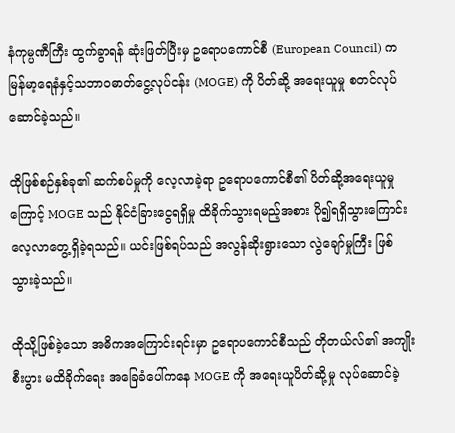နံကုမ္ပဏီကြီး ထွက်ခွာရန် ဆုံးဖြတ်ပြီးမှ ဥရောပကောင်စီ (European Council) က မြန်မာ့ရေနံနှင့်သဘာဝဓာတ်ငွေ့လုပ်ငန်း (MOGE) ကို ပိတ်ဆို့ အရေးယူမှု စတင်လုပ်ဆောင်ခဲ့သည်။

ထိုဖြစ်စဉ်နှစ်ခု၏ ဆက်စပ်မှုကို လေ့လာခဲ့ရာ ဥရောပကောင်စီ၏ ပိတ်ဆို့အရေးယူမှုကြောင့် MOGE သည် နိုင်ငံခြားငွေရရှိမှု ထိခိုက်သွားရမည့်အစား ပို၍ရရှိသွားကြောင်း လေ့လာတွေ့ရှိခဲ့ရသည်။ ယင်းဖြစ်ရပ်သည် အလွန်ဆိုးရွားသော လွဲချော်မှုကြီး ဖြစ်သွားခဲ့သည်။

ထိုသို့ဖြစ်ခဲ့သော အဓိကအကြောင်းရင်းမှာ ဥရောပကောင်စီသည် တိုတယ်လ်၏ အကျိုးစီးပွား မထိခိုက်ရေး အခြေခံပေါ်ကနေ MOGE ကို အရေးယူပိတ်ဆို့မှု လုပ်ဆောင်ခဲ့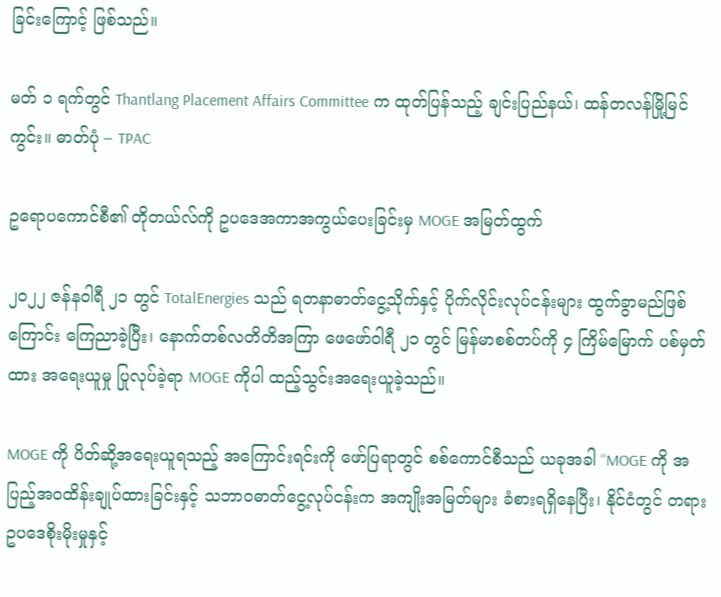ခြင်းကြောင့် ဖြစ်သည်။

မတ် ၁ ရက်တွင် Thantlang Placement Affairs Committee က ထုတ်ပြန်သည့် ချင်းပြည်နယ်၊ ထန်တလန်မြို့မြင်ကွင်း။ ဓာတ်ပုံ – TPAC

ဥရောပကောင်စီ၏ တိုတယ်လ်ကို ဥပဒေအကာအကွယ်ပေးခြင်းမှ MOGE အမြတ်ထွက်

၂၀၂၂ ဇန်နဝါရီ ၂၁ တွင် TotalEnergies သည် ရတနာဓာတ်ငွေ့သိုက်နှင့် ပိုက်လိုင်းလုပ်ငန်းများ ထွက်ခွာမည်ဖြစ်ကြောင်း ကြေညာခဲ့ပြီး၊ နောက်တစ်လတိတိအကြာ ဖေဖော်ဝါရီ ၂၁ တွင် မြန်မာစစ်တပ်ကို ၄ ကြိမ်မြောက် ပစ်မှတ်ထား အရေးယူမှု ပြုလုပ်ခဲ့ရာ MOGE ကိုပါ ထည့်သွင်းအရေးယူခဲ့သည်။

MOGE ကို ပိတ်ဆို့အရေးယူရသည့် အကြောင်းရင်းကို ဖော်ပြရာတွင် စစ်ကောင်စီသည် ယခုအခါ “MOGE ကို အပြည့်အဝထိန်းချုပ်ထားခြင်းနှင့် သဘာဝဓာတ်ငွေ့လုပ်ငန်းက အကျိုးအမြတ်များ ခံစားရရှိနေပြီး၊ နိုင်ငံတွင် တရားဥပဒေစိုးမိုးမှုနှင့်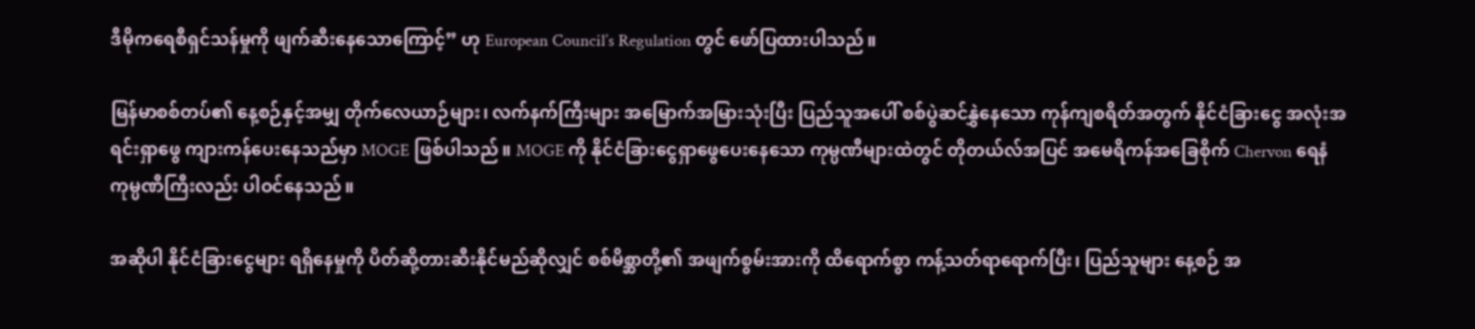ဒီမိုကရေစီရှင်သန်မှုကို ဖျက်ဆီးနေသောကြောင့်” ဟု European Council’s Regulation တွင် ဖော်ပြထားပါသည်။

မြန်မာစစ်တပ်၏ နေ့စဉ်နှင့်အမျှ တိုက်လေယာဉ်များ၊ လက်နက်ကြီးများ အမြောက်အမြားသုံးပြီး ပြည်သူအပေါ် စစ်ပွဲဆင်နွှဲနေသော ကုန်ကျစရိတ်အတွက် နိုင်ငံခြားငွေ အလုံးအရင်းရှာဖွေ ကျားကန်ပေးနေသည်မှာ MOGE ဖြစ်ပါသည်။ MOGE ကို နိုင်ငံခြားငွေရှာဖွေပေးနေသော ကုမ္ပဏီများထဲတွင် တိုတယ်လ်အပြင် အမေရိကန်အခြေစိုက် Chervon ရေနံကုမ္ပဏီကြီးလည်း ပါဝင်နေသည်။

အဆိုပါ နိုင်ငံခြားငွေများ ရရှိနေမှုကို ပိတ်ဆို့တားဆီးနိုင်မည်ဆိုလျှင် စစ်မိစ္ဆာတို့၏ အဖျက်စွမ်းအားကို ထိရောက်စွာ ကန့်သတ်ရာရောက်ပြီး၊ ပြည်သူများ နေ့စဉ် အ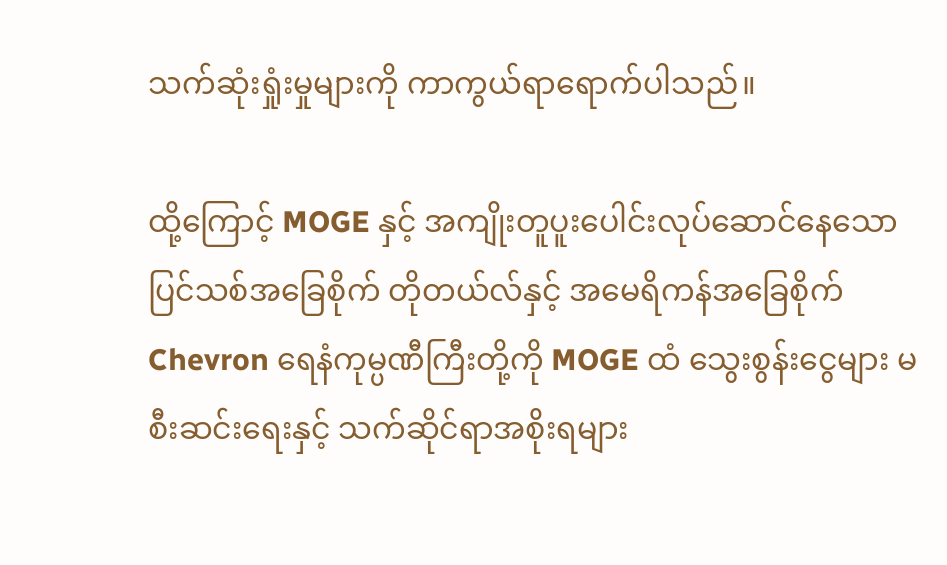သက်ဆုံးရှုံးမှုများကို ကာကွယ်ရာရောက်ပါသည်။

ထို့ကြောင့် MOGE နှင့် အကျိုးတူပူးပေါင်းလုပ်ဆောင်နေသော ပြင်သစ်အခြေစိုက် တိုတယ်လ်နှင့် အမေရိကန်အခြေစိုက် Chevron ရေနံကုမ္ပဏီကြီးတို့ကို MOGE ထံ သွေးစွန်းငွေများ မစီးဆင်းရေးနှင့် သက်ဆိုင်ရာအစိုးရများ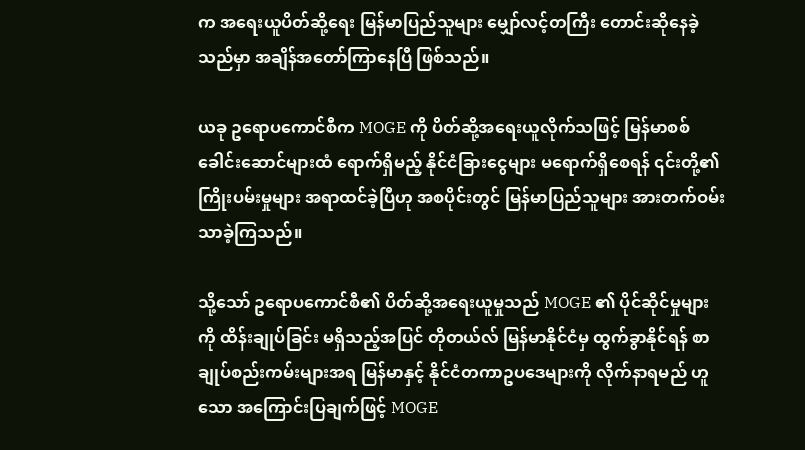က အရေးယူပိတ်ဆို့ရေး မြန်မာပြည်သူများ မျှော်လင့်တကြီး တောင်းဆိုနေခဲ့သည်မှာ အချိန်အတော်ကြာနေပြီ ဖြစ်သည်။

ယခု ဥရောပကောင်စီက MOGE ကို ပိတ်ဆို့အရေးယူလိုက်သဖြင့် မြန်မာစစ်ခေါင်းဆောင်များထံ ရောက်ရှိမည့် နိုင်ငံခြားငွေများ မရောက်ရှိစေရန် ၎င်းတို့၏ ကြိုးပမ်းမှုများ အရာထင်ခဲ့ပြီဟု အစပိုင်းတွင် မြန်မာပြည်သူများ အားတက်ဝမ်းသာခဲ့ကြသည်။

သို့သော် ဥရောပကောင်စီ၏ ပိတ်ဆို့အရေးယူမှုသည် MOGE ၏ ပိုင်ဆိုင်မှုများကို ထိန်းချုပ်ခြင်း မရှိသည့်အပြင် တိုတယ်လ် မြန်မာနိုင်ငံမှ ထွက်ခွာနိုင်ရန် စာချုပ်စည်းကမ်းများအရ မြန်မာနှင့် နိုင်ငံတကာဥပဒေများကို လိုက်နာရမည် ဟူသော အကြောင်းပြချက်ဖြင့် MOGE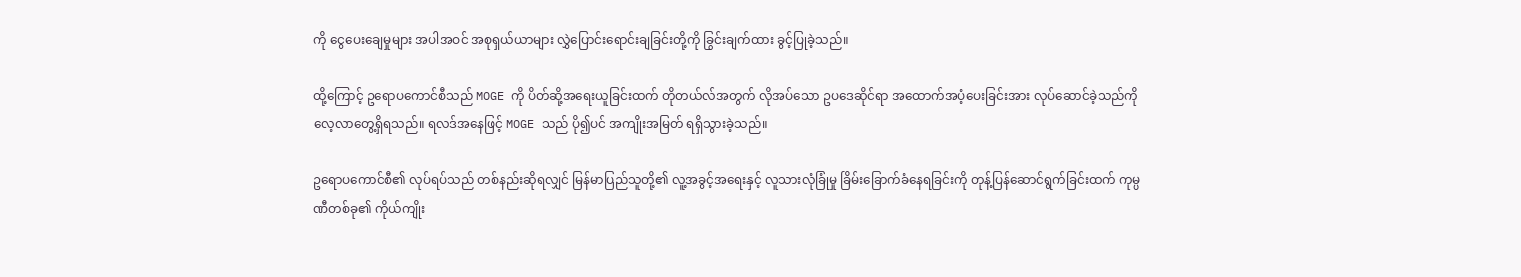ကို ငွေပေးချေမှုများ အပါအဝင် အစုရှယ်ယာများ လွှဲပြောင်းရောင်းချခြင်းတို့ကို ခြွင်းချက်ထား ခွင့်ပြုခဲ့သည်။

ထို့ကြောင့် ဥရောပကောင်စီသည် MOGE ကို ပိတ်ဆို့အရေးယူခြင်းထက် တိုတယ်လ်အတွက် လိုအပ်သော ဥပဒေဆိုင်ရာ အထောက်အပံ့ပေးခြင်းအား လုပ်ဆောင်ခဲ့သည်ကို လေ့လာတွေ့ရှိရသည်။ ရလဒ်အနေဖြင့် MOGE သည် ပို၍ပင် အကျိုးအမြတ် ရရှိသွားခဲ့သည်။

ဥရောပကောင်စီ၏ လုပ်ရပ်သည် တစ်နည်းဆိုရလျှင် မြန်မာပြည်သူတို့၏ လူ့အခွင့်အရေးနှင့် လူသားလုံခြုံမှု ခြိမ်းခြောက်ခံနေရခြင်းကို တုန့်ပြန်ဆောင်ရွက်ခြင်းထက် ကုမ္ပဏီတစ်ခု၏ ကိုယ်ကျိုး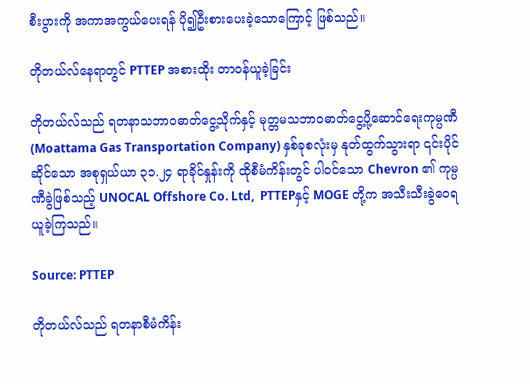စီးပွားကို အကာအကွယ်ပေးရန် ပို၍ဦးစားပေးခဲ့သောကြောင့် ဖြစ်သည်။

တိုတယ်လ်နေရာတွင် PTTEP အစားထိုး တာဝန်ယူခဲ့ခြင်း

တိုတယ်လ်သည် ရတနာသဘာဝဓာတ်ငွေ့သိုက်နှင့် မုတ္တမသဘာဝဓာတ်ငွေ့ပို့ဆောင်ရေးကုမ္ပဏီ (Moattama Gas Transportation Company) နှစ်ခုစလုံးမှ နုတ်ထွက်သွားရာ ၎င်းပိုင်ဆိုင်သော အစုရှယ်ယာ ၃၁.၂၄ ရာခိုင်နှုန်းကို ထိုစီမံကိန်းတွင် ပါဝင်သော Chevron ၏ ကုမ္ပဏီခွဲဖြစ်သည့် UNOCAL Offshore Co. Ltd,  PTTEPနှင့် MOGE တို့က အသီးသီးခွဲဝေရယူခဲ့ကြသည်။

Source: PTTEP

တိုတယ်လ်သည် ရတနာစီမံကိန်း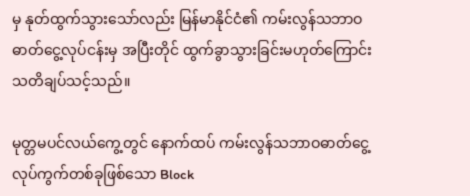မှ နုတ်ထွက်သွားသော်လည်း မြန်မာနိုင်ငံ၏ ကမ်းလွန်သဘာဝဓာတ်ငွေ့လုပ်ငန်းမှ အပြီးတိုင် ထွက်ခွာသွားခြင်းမဟုတ်ကြောင်း သတိချပ်သင့်သည်။

မုတ္တမပင်လယ်ကွေ့တွင် နောက်ထပ် ကမ်းလွန်သဘာဝဓာတ်ငွေ့လုပ်ကွက်တစ်ခုဖြစ်သော Block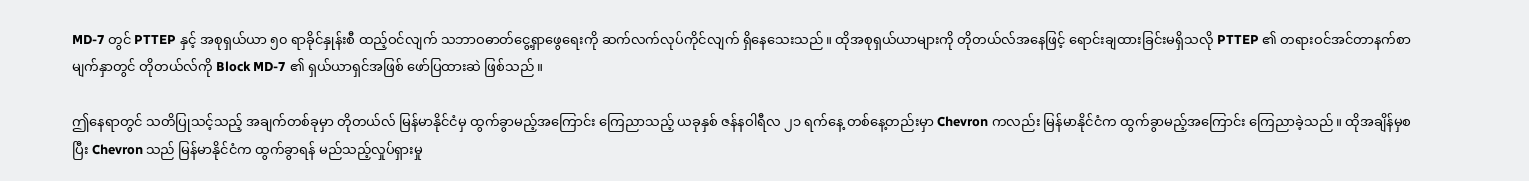MD-7 တွင် PTTEP နှင့် အစုရှယ်ယာ ၅၀ ရာခိုင်နှုန်းစီ ထည့်ဝင်လျက် သဘာဝဓာတ်ငွေ့ရှာဖွေရေးကို ဆက်လက်လုပ်ကိုင်လျက် ရှိနေသေးသည်။ ထိုအစုရှယ်ယာများကို တိုတယ်လ်အနေဖြင့် ရောင်းချထားခြင်းမရှိသလို PTTEP ၏ တရားဝင်အင်တာနက်စာမျက်နှာတွင် တိုတယ်လ်ကို Block MD-7 ၏ ရှယ်ယာရှင်အဖြစ် ဖော်ပြထားဆဲ ဖြစ်သည်။

ဤနေရာတွင် သတိပြုသင့်သည့် အချက်တစ်ခုမှာ တိုတယ်လ် မြန်မာနိုင်ငံမှ ထွက်ခွာမည့်အကြောင်း ကြေညာသည့် ယခုနှစ် ဇန်နဝါရီလ ၂၁ ရက်နေ့ တစ်နေ့တည်းမှာ Chevron ကလည်း မြန်မာနိုင်ငံက ထွက်ခွာမည့်အကြောင်း ကြေညာခဲ့သည်။ ထိုအချိန်မှစပြီး Chevron သည် မြန်မာနိုင်ငံက ထွက်ခွာရန် မည်သည့်လှုပ်ရှားမှု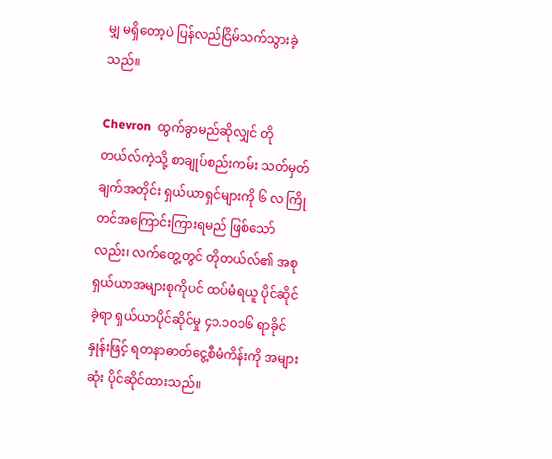မျှ မရှိတော့ပဲ ပြန်လည်ငြိမ်သက်သွားခဲ့သည်။

Chevron  ထွက်ခွာမည်ဆိုလျှင် တိုတယ်လ်ကဲ့သို့ စာချုပ်စည်းကမ်း သတ်မှတ်ချက်အတိုင်း ရှယ်ယာရှင်များကို ၆ လ ကြိုတင်အကြောင်းကြားရမည် ဖြစ်သော်လည်း၊ လက်တွေ့တွင် တိုတယ်လ်၏ အစုရှယ်ယာအများစုကိုပင် ထပ်မံရယူ ပိုင်ဆိုင်ခဲ့ရာ ရှယ်ယာပိုင်ဆိုင်မှု ၄၁.၁၀၁၆ ရာခိုင်နှုန်းဖြင့် ရတနာဓာတ်ငွေ့စီမံကိန်းကို အများဆုံး ပိုင်ဆိုင်ထားသည်။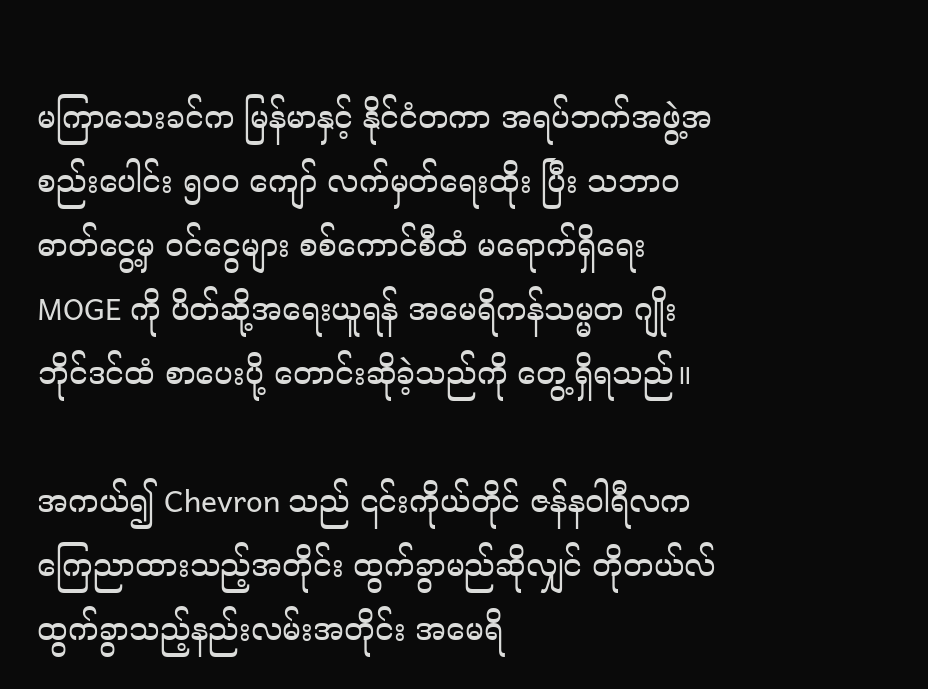မကြာသေးခင်က မြန်မာနှင့် နိုင်ငံတကာ အရပ်ဘက်အဖွဲ့အစည်းပေါင်း ၅၀၀ ကျော် လက်မှတ်ရေးထိုး ပြီး သဘာဝဓာတ်ငွေ့မှ ဝင်ငွေများ စစ်ကောင်စီထံ မရောက်ရှိရေး MOGE ကို ပိတ်ဆို့အရေးယူရန် အမေရိကန်သမ္မတ ဂျိုးဘိုင်ဒင်ထံ စာပေးပို့ တောင်းဆိုခဲ့သည်ကို တွေ့ရှိရသည်။

အကယ်၍ Chevron သည် ၎င်းကိုယ်တိုင် ဇန်နဝါရီလက ကြေညာထားသည့်အတိုင်း ထွက်ခွာမည်ဆိုလျှင် တိုတယ်လ် ထွက်ခွာသည့်နည်းလမ်းအတိုင်း အမေရိ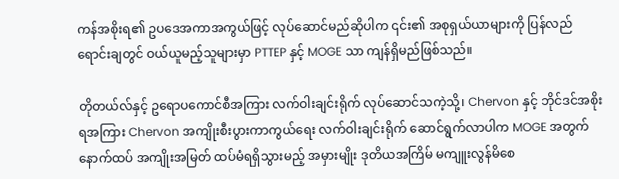ကန်အစိုးရ၏ ဥပဒေအကာအကွယ်ဖြင့် လုပ်ဆောင်မည်ဆိုပါက ၎င်း၏ အစုရှယ်ယာများကို ပြန်လည်ရောင်းချတွင် ဝယ်ယူမည့်သူများမှာ PTTEP နှင့် MOGE သာ ကျန်ရှိမည်ဖြစ်သည်။

တိုတယ်လ်နှင့် ဥရောပကောင်စီအကြား လက်ဝါးချင်းရိုက် လုပ်ဆောင်သကဲ့သို့၊ Chervon နှင့် ဘိုင်ဒင်အစိုးရအကြား Chervon အကျိုးစီးပွားကာကွယ်ရေး လက်ဝါးချင်းရိုက် ဆောင်ရွက်လာပါက MOGE အတွက် နောက်ထပ် အကျိုးအမြတ် ထပ်မံရရှိသွားမည့် အမှားမျိုး ဒုတိယအကြိမ် မကျူးလွန်မိစေ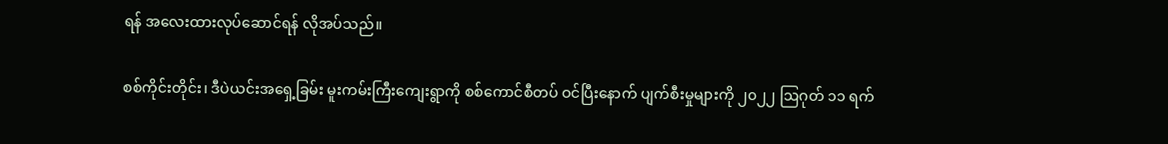ရန် အလေးထားလုပ်ဆောင်ရန် လိုအပ်သည်။

စစ်ကိုင်းတိုင်း၊ ဒီပဲယင်းအရှေ့ခြမ်း မူးကမ်းကြီးကျေးရွာကို စစ်ကောင်စီတပ် ဝင်ပြီးနောက် ပျက်စီးမှုများကို ၂၀၂၂ ဩဂုတ် ၁၁ ရက်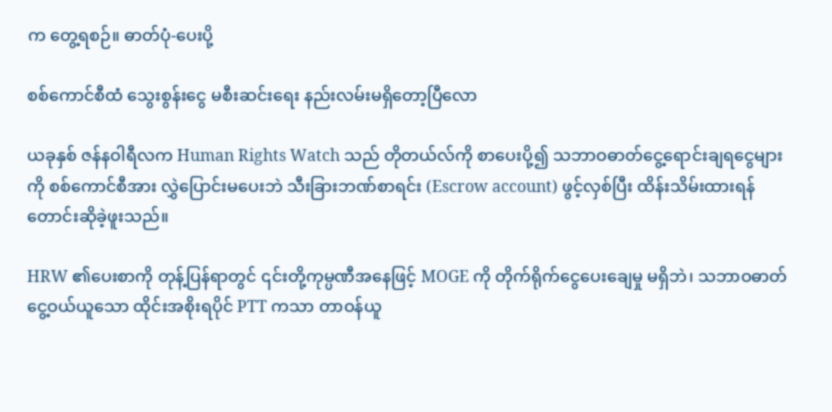က တွေ့ရစဉ်။ ဓာတ်ပုံ-ပေးပို့

စစ်ကောင်စီထံ သွေးစွန်းငွေ မစီးဆင်းရေး နည်းလမ်းမရှိတော့ပြီလော

ယခုနှစ် ဇန်နဝါရီလက Human Rights Watch သည် တိုတယ်လ်ကို စာပေးပို့၍ သဘာဝဓာတ်ငွေ့ရောင်းချရငွေများကို စစ်ကောင်စီအား လွှဲပြောင်းမပေးဘဲ သီးခြားဘဏ်စာရင်း (Escrow account) ဖွင့်လှစ်ပြီး ထိန်းသိမ်းထားရန် တောင်းဆိုခဲ့ဖူးသည်။

HRW ၏ပေးစာကို တုန့်ပြန်ရာတွင် ၎င်းတို့ကုမ္ပဏီအနေဖြင့် MOGE ကို တိုက်ရိုက်ငွေပေးချေမှု မရှိဘဲ၊ သဘာဝဓာတ်ငွေ့ဝယ်ယူသော ထိုင်းအစိုးရပိုင် PTT ကသာ တာဝန်ယူ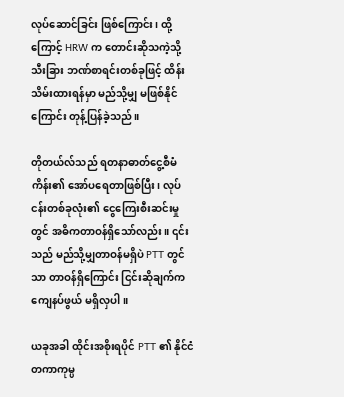လုပ်ဆောင်ခြင်း ဖြစ်ကြောင်း၊ ထို့ကြောင့် HRW က တောင်းဆိုသကဲ့သို့ သီးခြား ဘဏ်စာရင်းတစ်ခုဖြင့် ထိန်းသိမ်းထားရန်မှာ မည်သို့မျှ မဖြစ်နိုင်ကြောင်း တုန့်ပြန်ခဲ့သည်။

တိုတယ်လ်သည် ရတနာဓာတ်ငွေ့စီမံကိန်း၏ အော်ပရေတာဖြစ်ပြီး၊ လုပ်ငန်းတစ်ခုလုံး၏ ငွေကြေးစီးဆင်းမှုတွင် အဓိကတာဝန်ရှိသော်လည်း။ ၎င်းသည် မည်သို့မျှတာဝန်မရှိပဲ PTT တွင်သာ တာဝန်ရှိကြောင်း ငြင်းဆိုချက်က ကျေနပ်ဖွယ် မရှိလှပါ။

ယခုအခါ ထိုင်းအစိုးရပိုင် PTT ၏ နိုင်ငံတကာကုမ္ပ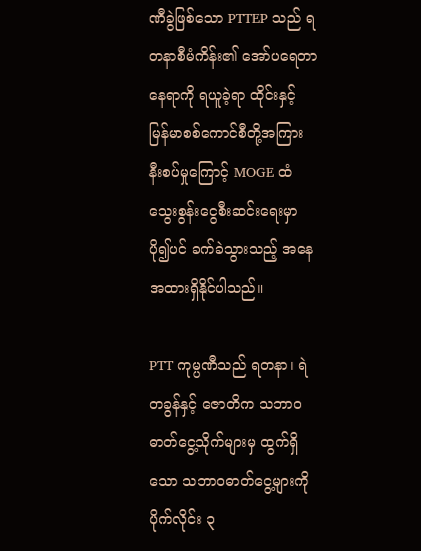ဏီခွဲဖြစ်သော PTTEP သည် ရတနာစီမံကိန်း၏ အော်ပရေတာနေရာကို ရယူခဲ့ရာ ထိုင်းနှင့် မြန်မာစစ်ကောင်စီတို့အကြား နီးစပ်မှုကြောင့် MOGE ထံ သွေးစွန်းငွေစီးဆင်းရေးမှာ ပို၍ပင် ခက်ခဲသွားသည့် အနေအထားရှိနိုင်ပါသည်။

PTT ကုမ္ပဏီသည် ရတနာ၊ ရဲတခွန်နှင့် ဇောတိက သဘာဝဓာတ်ငွေ့သိုက်များမှ ထွက်ရှိသော သဘာဝဓာတ်ငွေ့များကို ပိုက်လိုင်း ၃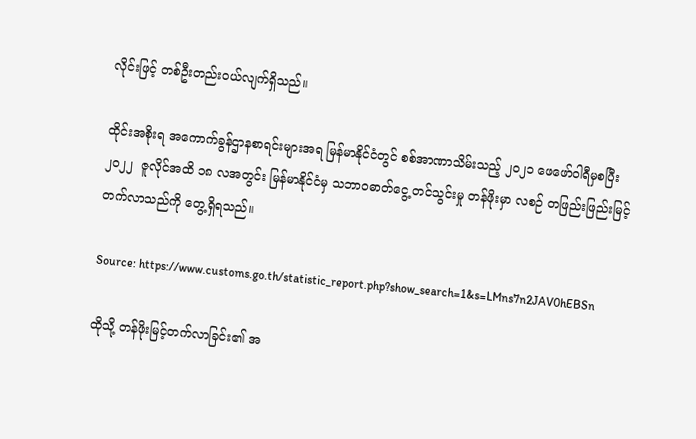လိုင်းဖြင့် တစ်ဦးတည်းဝယ်လျက်ရှိသည်။

ထိုင်းအစိုးရ အကောက်ခွန်ဌာနစာရင်းများအရ မြန်မာနိုင်ငံတွင် စစ်အာဏာသိမ်းသည့် ၂၀၂၁ ဖေဖော်ဝါရီမှစပြီး ၂၀၂၂  ဇူလိုင်အထိ ၁၈ လအတွင်း မြန်မာနိုင်ငံမှ သဘာဝဓာတ်ငွေ့ တင်သွင်းမှု တန်ဖိုးမှာ လစဉ် တဖြည်းဖြည်းမြင့်တက်လာသည်ကို တွေ့ရှိရသည်။

Source: https://www.customs.go.th/statistic_report.php?show_search=1&s=LMns7n2JAV0hEBSn

ထိုသို့ တန်ဖိုးမြင့်တက်လာခြင်း၏ အ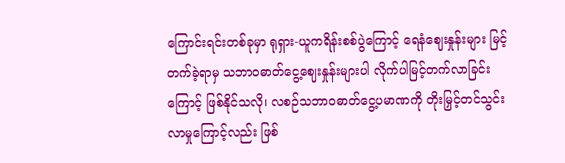ကြောင်းရင်းတစ်ခုမှာ ရုရှား-ယူကရိန်းစစ်ပွဲကြောင့် ရေနံဈေးနှုန်းများ မြင့်တက်ခဲ့ရာမှ သဘာဝဓာတ်ငွေ့ဈေးနှုန်းများပါ လိုက်ပါမြင့်တက်လာခြင်းကြောင့် ဖြစ်နိုင်သလို၊ လစဉ်သဘာဝဓာတ်ငွေ့ပမာဏကို တိုးမြှင့်တင်သွင်းလာမှုကြောင့်လည်း ဖြစ်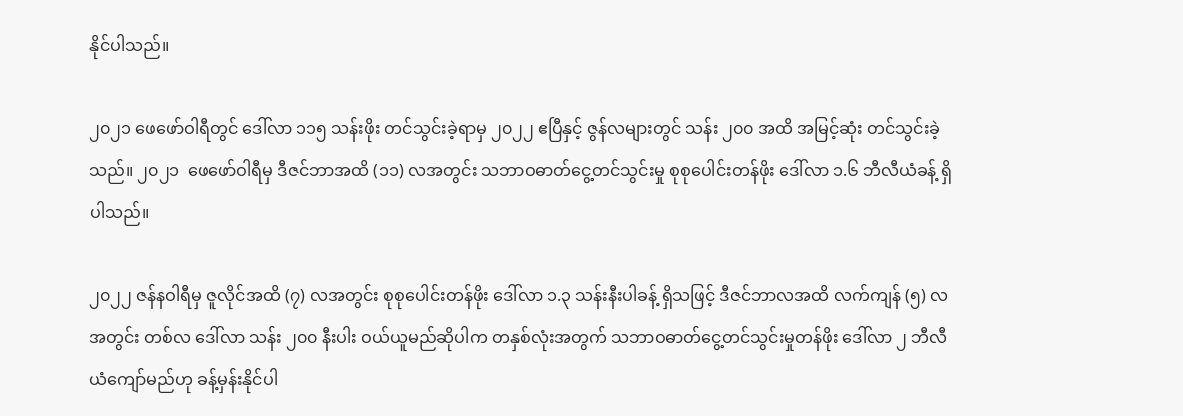နိုင်ပါသည်။

၂၀၂၁ ဖေဖော်ဝါရီတွင် ဒေါ်လာ ၁၁၅ သန်းဖိုး တင်သွင်းခဲ့ရာမှ ၂၀၂၂ ဧပြီနှင့် ဇွန်လများတွင် သန်း ၂၀၀ အထိ အမြင့်ဆုံး တင်သွင်းခဲ့သည်။ ၂၀၂၁  ဖေဖော်ဝါရီမှ ဒီဇင်ဘာအထိ (၁၁) လအတွင်း သဘာဝဓာတ်ငွေ့တင်သွင်းမှု စုစုပေါင်းတန်ဖိုး ဒေါ်လာ ၁.၆ ဘီလီယံခန့် ရှိပါသည်။

၂၀၂၂ ဇန်နဝါရီမှ ဇူလိုင်အထိ (၇) လအတွင်း စုစုပေါင်းတန်ဖိုး ဒေါ်လာ ၁.၃ သန်းနီးပါခန့် ရှိသဖြင့် ဒီဇင်ဘာလအထိ လက်ကျန် (၅) လအတွင်း တစ်လ ဒေါ်လာ သန်း ၂၀၀ နီးပါး ဝယ်ယူမည်ဆိုပါက တနှစ်လုံးအတွက် သဘာဝဓာတ်ငွေ့တင်သွင်းမှုတန်ဖိုး ဒေါ်လာ ၂ ဘီလီယံကျော်မည်ဟု ခန့်မှန်းနိုင်ပါ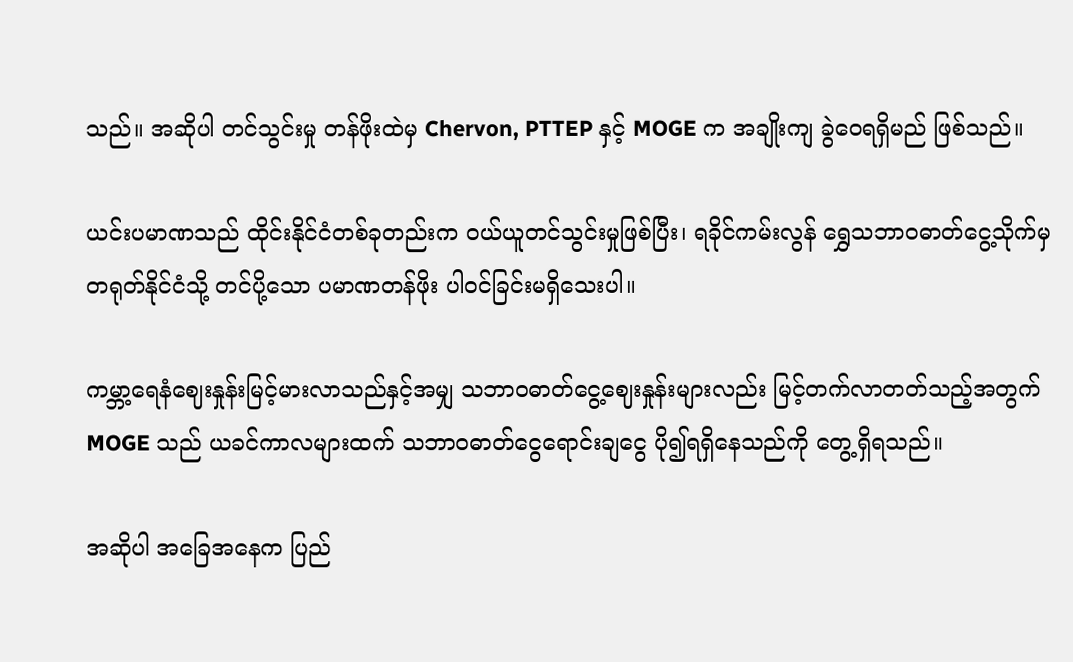သည်။ အဆိုပါ တင်သွင်းမှု တန်ဖိုးထဲမှ Chervon, PTTEP နှင့် MOGE က အချိုးကျ ခွဲဝေရရှိမည် ဖြစ်သည်။

ယင်းပမာဏသည် ထိုင်းနိုင်ငံတစ်ခုတည်းက ဝယ်ယူတင်သွင်းမှုဖြစ်ပြီး၊ ရခိုင်ကမ်းလွန် ရွှေသဘာဝဓာတ်ငွေ့သိုက်မှ တရုတ်နိုင်ငံသို့ တင်ပို့သော ပမာဏတန်ဖိုး ပါဝင်ခြင်းမရှိသေးပါ။

ကမ္ဘာ့ရေနံဈေးနှုန်းမြင့်မားလာသည်နှင့်အမျှ သဘာဝဓာတ်ငွေ့ဈေးနှုန်းများလည်း မြင့်တက်လာတတ်သည့်အတွက် MOGE သည် ယခင်ကာလများထက် သဘာဝဓာတ်ငွေရောင်းချငွေ ပို၍ရရှိနေသည်ကို တွေ့ရှိရသည်။

အဆိုပါ အခြေအနေက ပြည်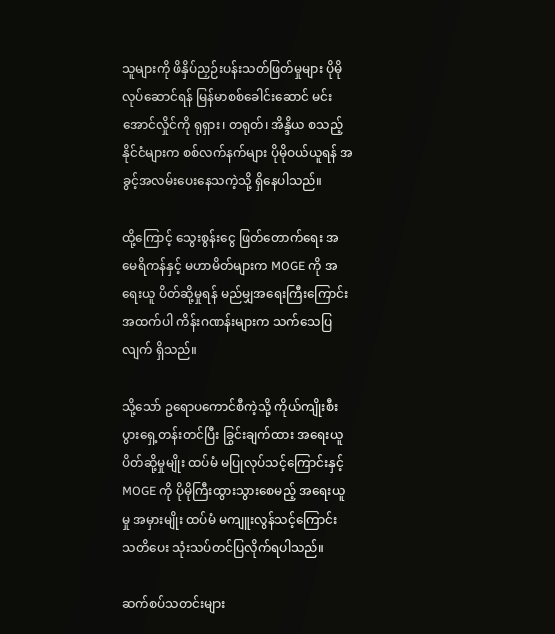သူများကို ဖိနှိပ်ညှဉ်းပန်းသတ်ဖြတ်မှုများ ပိုမိုလုပ်ဆောင်ရန် မြန်မာစစ်ခေါင်းဆောင် မင်းအောင်လှိုင်ကို ရုရှား၊ တရုတ်၊ အိန္ဒိယ စသည့်နိုင်ငံများက စစ်လက်နက်များ ပိုမိုဝယ်ယူရန် အခွင့်အလမ်းပေးနေသကဲ့သို့ ရှိနေပါသည်။

ထို့ကြောင့် သွေးစွန်းငွေ ဖြတ်တောက်ရေး အမေရိကန်နှင့် မဟာမိတ်များက MOGE ကို အရေးယူ ပိတ်ဆို့မှုရန် မည်မျှအရေးကြီးကြောင်း အထက်ပါ ကိန်းဂဏန်းများက သက်သေပြလျက် ရှိသည်။

သို့သော် ဥရောပကောင်စီကဲ့သို့ ကိုယ်ကျိုးစီးပွားရှေ့တန်းတင်ပြီး ခြွင်းချက်ထား အရေးယူပိတ်ဆို့မှုမျိုး ထပ်မံ မပြုလုပ်သင့်ကြောင်းနှင့် MOGE ကို ပိုမိုကြီးထွားသွားစေမည့် အရေးယူမှု အမှားမျိုး ထပ်မံ မကျူးလွန်သင့်ကြောင်း သတိပေး သုံးသပ်တင်ပြလိုက်ရပါသည်။

ဆက်စပ်သတင်းများ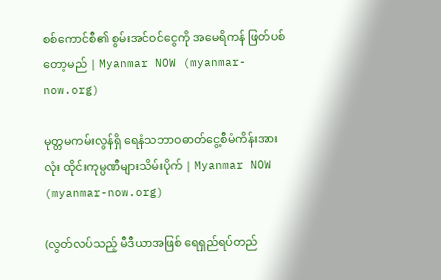စစ်ကောင်စီ၏ စွမ်းအင်ဝင်ငွေကို အမေရိကန် ဖြတ်ပစ်တော့မည် | Myanmar NOW (myanmar-now.org)

မုတ္တမကမ်းလွန်ရှိ ရေနံသဘာဝဓာတ်ငွေ့စီမံကိန်းအားလုံး ထိုင်းကုမ္ပဏီများသိမ်းပိုက် | Myanmar NOW (myanmar-now.org)

(လွတ်လပ်သည့် မီဒီယာအဖြစ် ရေရှည်ရပ်တည်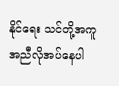နိုင်ရေး သင်တို့အကူအညီလိုအပ်နေပါ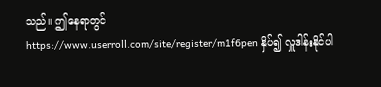သည်။ ဤနေရာတွင် https://www.userroll.com/site/register/m1f6pen နှိပ်၍ လှူဒါန်းနိုင်ပါ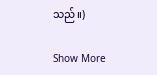သည်။)

Show More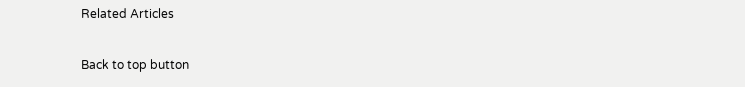Related Articles

Back to top button